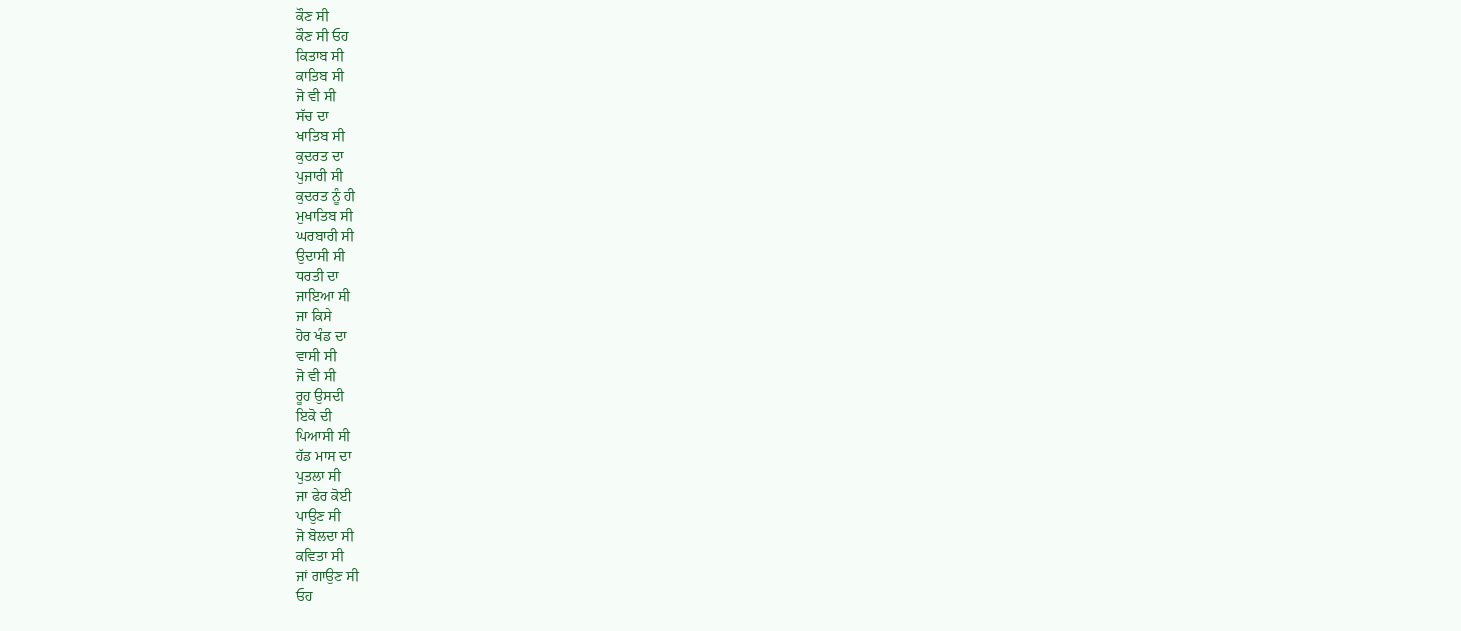ਕੌਣ ਸੀ
ਕੌਣ ਸੀ ਓਹ
ਕਿਤਾਬ ਸੀ
ਕਾਤਿਬ ਸੀ
ਜੋ ਵੀ ਸੀ
ਸੱਚ ਦਾ
ਖਾਤਿਬ ਸੀ
ਕੁਦਰਤ ਦਾ
ਪੁਜਾਰੀ ਸੀ
ਕੁਦਰਤ ਨੂੰ ਹੀ
ਮੁਖਾਤਿਬ ਸੀ
ਘਰਬਾਰੀ ਸੀ
ਉਦਾਸੀ ਸੀ
ਧਰਤੀ ਦਾ
ਜਾਇਆ ਸੀ
ਜਾ ਕਿਸੇ
ਹੋਰ ਖੰਡ ਦਾ
ਵਾਸੀ ਸੀ
ਜੋ ਵੀ ਸੀ
ਰੂਹ ਉਸਦੀ
ਇਕੋ ਦੀ
ਪਿਆਸੀ ਸੀ
ਹੱਡ ਮਾਸ ਦਾ
ਪੁਤਲਾ ਸੀ
ਜਾ ਫੇਰ ਕੋਈ
ਪਾਉਣ ਸੀ
ਜੋ ਬੋਲਦਾ ਸੀ
ਕਵਿਤਾ ਸੀ
ਜਾਂ ਗਾਉਣ ਸੀ
ਓਹ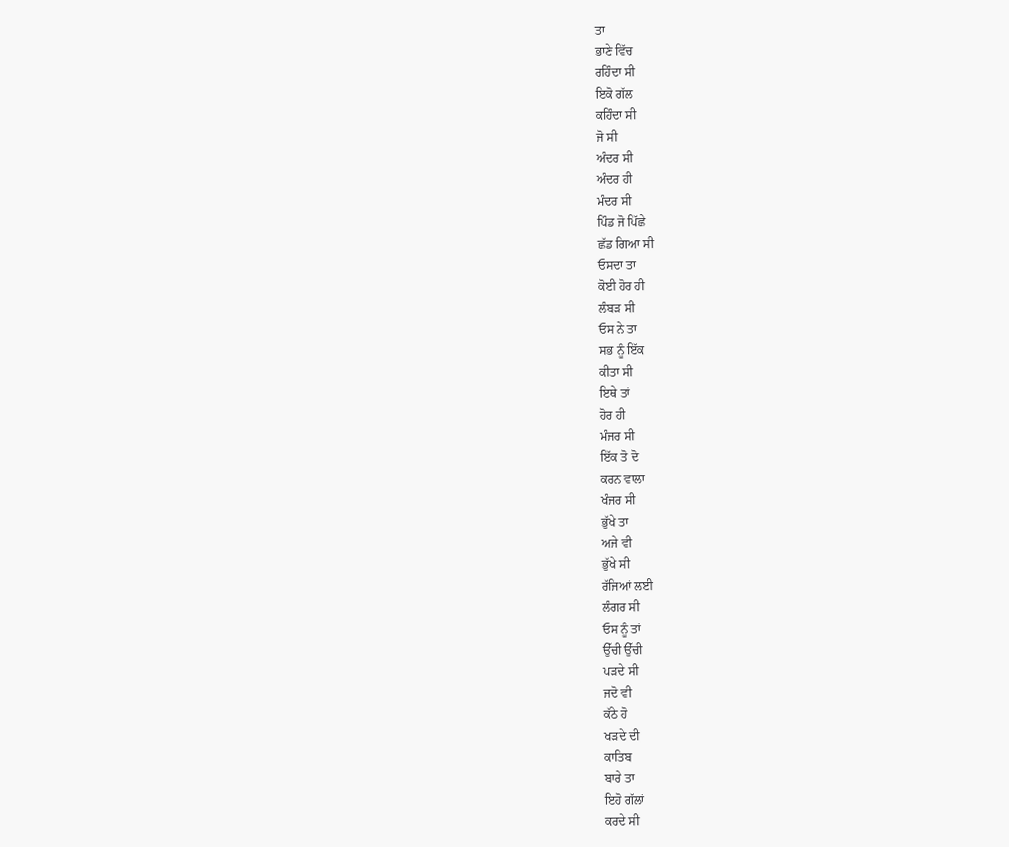ਤਾ
ਭਾਣੇ ਵਿੱਚ
ਰਹਿੰਦਾ ਸੀ
ਇਕੋ ਗੱਲ
ਕਹਿੰਦਾ ਸੀ
ਜੋ ਸੀ
ਅੰਦਰ ਸੀ
ਅੰਦਰ ਹੀ
ਮੰਦਰ ਸੀ
ਪਿੰਡ ਜੋ ਪਿੱਛੇ
ਛੱਡ ਗਿਆ ਸੀ
ਓਸਦਾ ਤਾ
ਕੋਈ ਹੋਰ ਹੀ
ਲੰਬੜ ਸੀ
ਓਸ ਨੇ ਤਾ
ਸਭ ਨੂੰ ਇੱਕ
ਕੀਤਾ ਸੀ
ਇਥੇ ਤਾਂ
ਹੋਰ ਹੀ
ਮੰਜਰ ਸੀ
ਇੱਕ ਤੋ ਦੋ
ਕਰਨ ਵਾਲਾ
ਖੰਜਰ ਸੀ
ਭੁੱਖੇ ਤਾ
ਅਜੇ ਵੀ
ਭੁੱਖੇ ਸੀ
ਰੱਜਿਆਂ ਲਈ
ਲੰਗਰ ਸੀ
ਓਸ ਨੂੰ ਤਾਂ
ਉੱਚੀ ਉੱਚੀ
ਪੜਦੇ ਸੀ
ਜਦੋ ਵੀ
ਕੱਠੇ ਹੋ
ਖੜਦੇ ਦੀ
ਕਾਤਿਬ
ਬਾਰੇ ਤਾ
ਇਹੋ ਗੱਲਾਂ
ਕਰਦੇ ਸੀ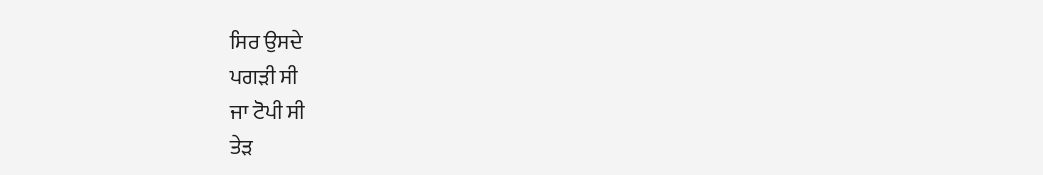ਸਿਰ ਉਸਦੇ
ਪਗੜੀ ਸੀ
ਜਾ ਟੋਪੀ ਸੀ
ਤੇੜ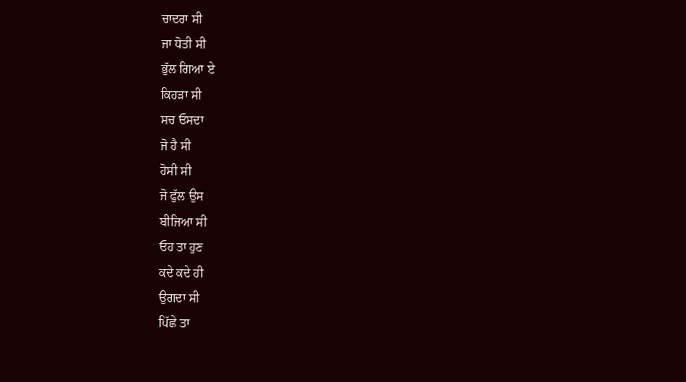ਚਾਦਰਾ ਸੀ
ਜਾ ਧੋਤੀ ਸੀ
ਭੁੱਲ ਗਿਆ ਏ
ਕਿਹੜਾ ਸੀ
ਸਚ ਓਸਦਾ
ਜੋ ਹੈ ਸੀ
ਹੋਸੀ ਸੀ
ਜੋ ਫੁੱਲ ਉਸ
ਬੀਜਿਆ ਸੀ
ਓਹ ਤਾ ਹੁਣ
ਕਦੇ ਕਦੇ ਹੀ
ਉਗਦਾ ਸੀ
ਪਿੱਛੇ ਤਾ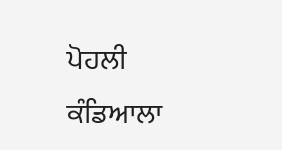ਪੋਹਲੀ
ਕੰਡਿਆਲਾ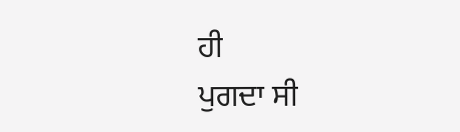ਹੀ
ਪੁਗਦਾ ਸੀ